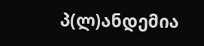პ(ლ)ანდემია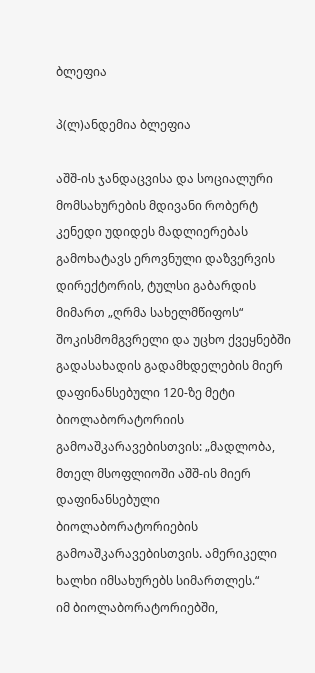ბლეფია

პ(ლ)ანდემია ბლეფია

აშშ-ის ჯანდაცვისა და სოციალური მომსახურების მდივანი რობერტ კენედი უდიდეს მადლიერებას გამოხატავს ეროვნული დაზვერვის დირექტორის, ტულსი გაბარდის მიმართ „ღრმა სახელმწიფოს“ შოკისმომგვრელი და უცხო ქვეყნებში გადასახადის გადამხდელების მიერ დაფინანსებული 120-ზე მეტი ბიოლაბორატორიის გამოაშკარავებისთვის: „მადლობა, მთელ მსოფლიოში აშშ-ის მიერ დაფინანსებული ბიოლაბორატორიების გამოაშკარავებისთვის. ამერიკელი ხალხი იმსახურებს სიმართლეს.“
იმ ბიოლაბორატორიებში,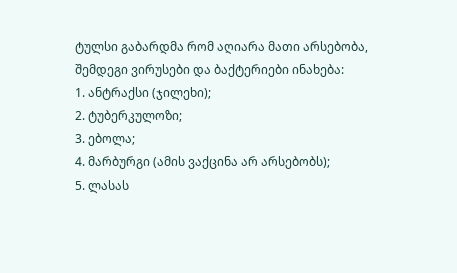ტულსი გაბარდმა რომ აღიარა მათი არსებობა, შემდეგი ვირუსები და ბაქტერიები ინახება:
1. ანტრაქსი (ჯილეხი);
2. ტუბერკულოზი;
3. ებოლა;
4. მარბურგი (ამის ვაქცინა არ არსებობს);
5. ლასას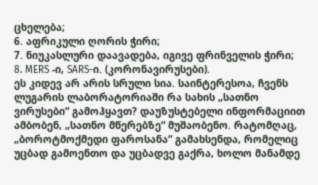ცხელება;
6. აფრიკული ღორის ჭირი;
7. ნიუკასლური დაავადება, იგივე ფრინველის ჭირი;
8. MERS -ი, SARS-ი. (კორონავირუსები).
ეს კიდევ არ არის სრული სია. საინტერესოა, ჩვენს ლუგარის ლაბორატორიაში რა სახის „სათნო ვირუსები“ გამოჰყავთ? დაუზუსტებელი ინფორმაციით ამბობენ, „სათნო მწერებზე“ მუშაობენო. რატომღაც, „ბოროტმოქმედი ფაროსანა“ გამახსენდა, რომელიც უცბად გამოენთო და უცბადვე გაქრა, ხოლო მანამდე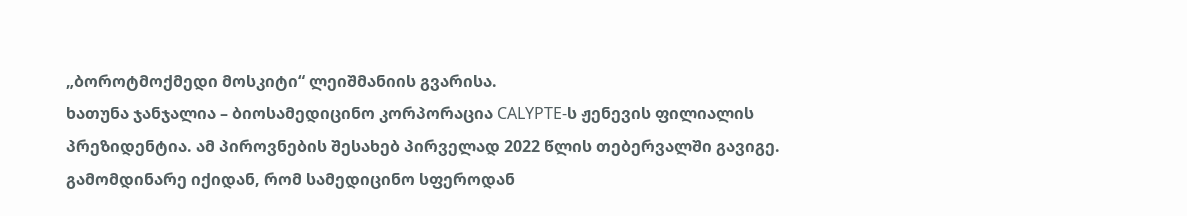„ბოროტმოქმედი მოსკიტი“ ლეიშმანიის გვარისა.
ხათუნა ჯანჯალია – ბიოსამედიცინო კორპორაცია CALYPTE-ს ჟენევის ფილიალის პრეზიდენტია. ამ პიროვნების შესახებ პირველად 2022 წლის თებერვალში გავიგე. გამომდინარე იქიდან, რომ სამედიცინო სფეროდან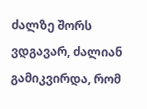ძალზე შორს ვდგავარ, ძალიან გამიკვირდა, რომ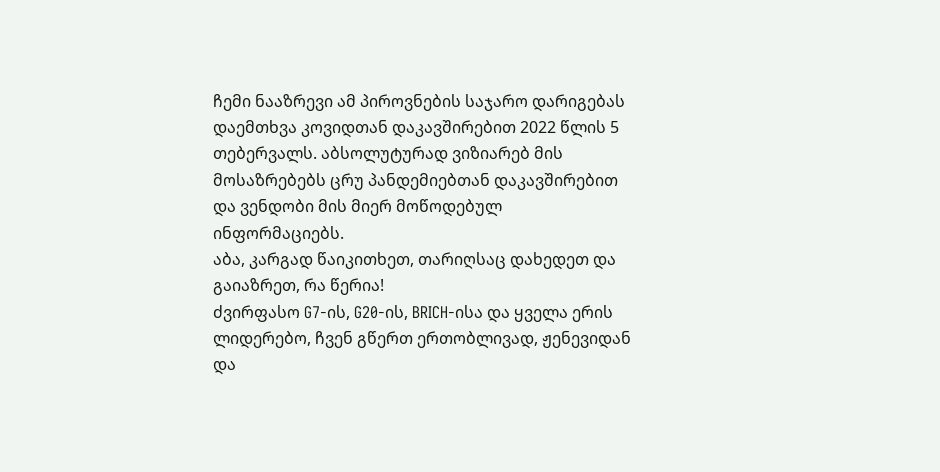ჩემი ნააზრევი ამ პიროვნების საჯარო დარიგებას დაემთხვა კოვიდთან დაკავშირებით 2022 წლის 5 თებერვალს. აბსოლუტურად ვიზიარებ მის მოსაზრებებს ცრუ პანდემიებთან დაკავშირებით და ვენდობი მის მიერ მოწოდებულ ინფორმაციებს.
აბა, კარგად წაიკითხეთ, თარიღსაც დახედეთ და გაიაზრეთ, რა წერია!
ძვირფასო G7-ის, G20-ის, BRICH-ისა და ყველა ერის ლიდერებო, ჩვენ გწერთ ერთობლივად, ჟენევიდან და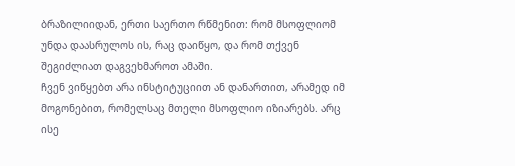ბრაზილიიდან, ერთი საერთო რწმენით: რომ მსოფლიომ უნდა დაასრულოს ის, რაც დაიწყო, და რომ თქვენ შეგიძლიათ დაგვეხმაროთ ამაში.
ჩვენ ვიწყებთ არა ინსტიტუციით ან დანართით, არამედ იმ მოგონებით, რომელსაც მთელი მსოფლიო იზიარებს. არც ისე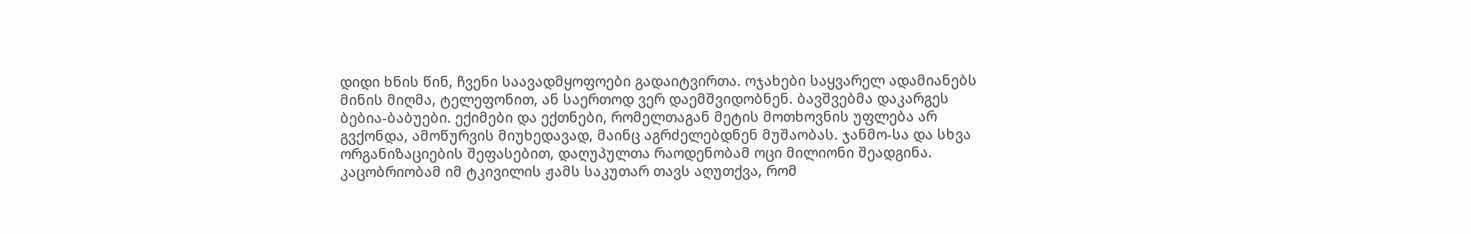დიდი ხნის წინ, ჩვენი საავადმყოფოები გადაიტვირთა. ოჯახები საყვარელ ადამიანებს მინის მიღმა, ტელეფონით, ან საერთოდ ვერ დაემშვიდობნენ. ბავშვებმა დაკარგეს ბებია-ბაბუები. ექიმები და ექთნები, რომელთაგან მეტის მოთხოვნის უფლება არ გვქონდა, ამოწურვის მიუხედავად, მაინც აგრძელებდნენ მუშაობას. ჯანმო-სა და სხვა ორგანიზაციების შეფასებით, დაღუპულთა რაოდენობამ ოცი მილიონი შეადგინა. კაცობრიობამ იმ ტკივილის ჟამს საკუთარ თავს აღუთქვა, რომ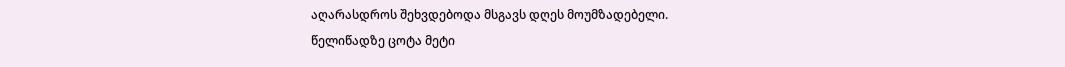აღარასდროს შეხვდებოდა მსგავს დღეს მოუმზადებელი.
წელიწადზე ცოტა მეტი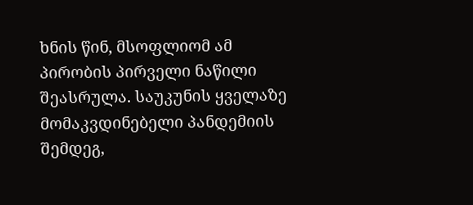ხნის წინ, მსოფლიომ ამ პირობის პირველი ნაწილი შეასრულა. საუკუნის ყველაზე მომაკვდინებელი პანდემიის შემდეგ,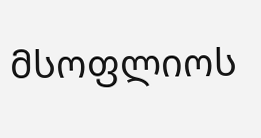მსოფლიოს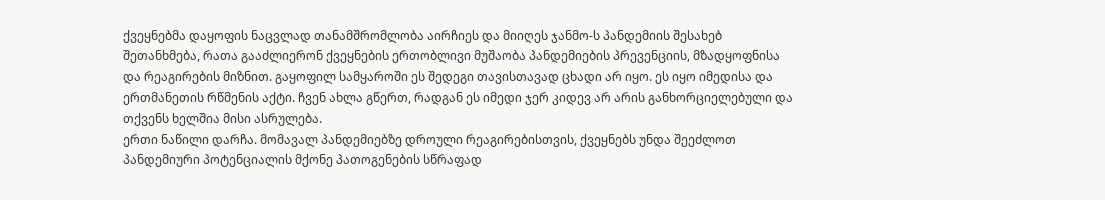ქვეყნებმა დაყოფის ნაცვლად თანამშრომლობა აირჩიეს და მიიღეს ჯანმო-ს პანდემიის შესახებ შეთანხმება, რათა გააძლიერონ ქვეყნების ერთობლივი მუშაობა პანდემიების პრევენციის, მზადყოფნისა და რეაგირების მიზნით. გაყოფილ სამყაროში ეს შედეგი თავისთავად ცხადი არ იყო. ეს იყო იმედისა და ერთმანეთის რწმენის აქტი. ჩვენ ახლა გწერთ, რადგან ეს იმედი ჯერ კიდევ არ არის განხორციელებული და თქვენს ხელშია მისი ასრულება.
ერთი ნაწილი დარჩა. მომავალ პანდემიებზე დროული რეაგირებისთვის, ქვეყნებს უნდა შეეძლოთ პანდემიური პოტენციალის მქონე პათოგენების სწრაფად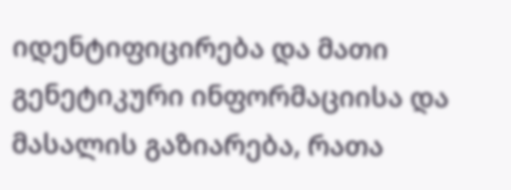იდენტიფიცირება და მათი გენეტიკური ინფორმაციისა და მასალის გაზიარება, რათა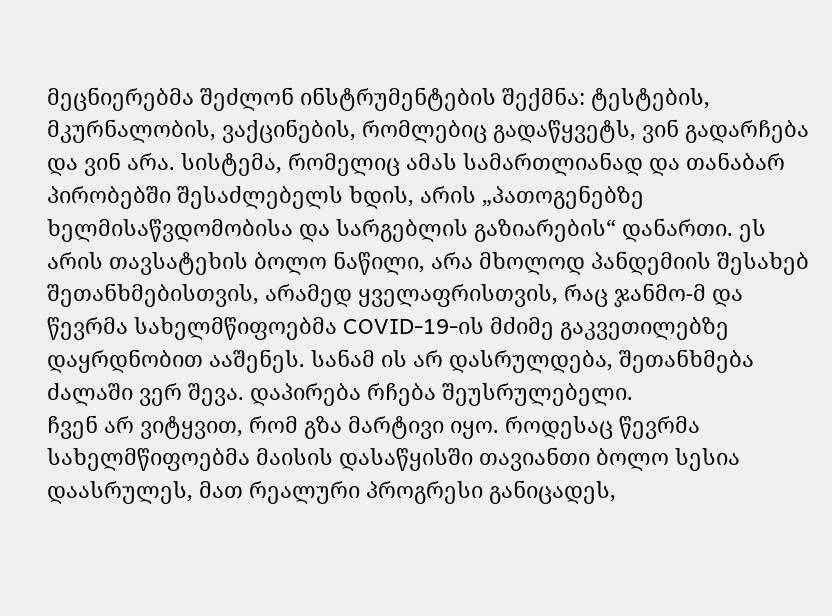მეცნიერებმა შეძლონ ინსტრუმენტების შექმნა: ტესტების, მკურნალობის, ვაქცინების, რომლებიც გადაწყვეტს, ვინ გადარჩება და ვინ არა. სისტემა, რომელიც ამას სამართლიანად და თანაბარ პირობებში შესაძლებელს ხდის, არის „პათოგენებზე ხელმისაწვდომობისა და სარგებლის გაზიარების“ დანართი. ეს არის თავსატეხის ბოლო ნაწილი, არა მხოლოდ პანდემიის შესახებ შეთანხმებისთვის, არამედ ყველაფრისთვის, რაც ჯანმო-მ და წევრმა სახელმწიფოებმა COVID-19-ის მძიმე გაკვეთილებზე დაყრდნობით ააშენეს. სანამ ის არ დასრულდება, შეთანხმება ძალაში ვერ შევა. დაპირება რჩება შეუსრულებელი.
ჩვენ არ ვიტყვით, რომ გზა მარტივი იყო. როდესაც წევრმა სახელმწიფოებმა მაისის დასაწყისში თავიანთი ბოლო სესია დაასრულეს, მათ რეალური პროგრესი განიცადეს,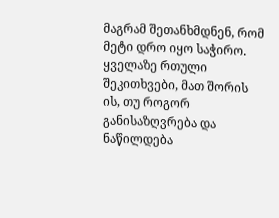მაგრამ შეთანხმდნენ, რომ მეტი დრო იყო საჭირო. ყველაზე რთული შეკითხვები, მათ შორის ის, თუ როგორ განისაზღვრება და ნაწილდება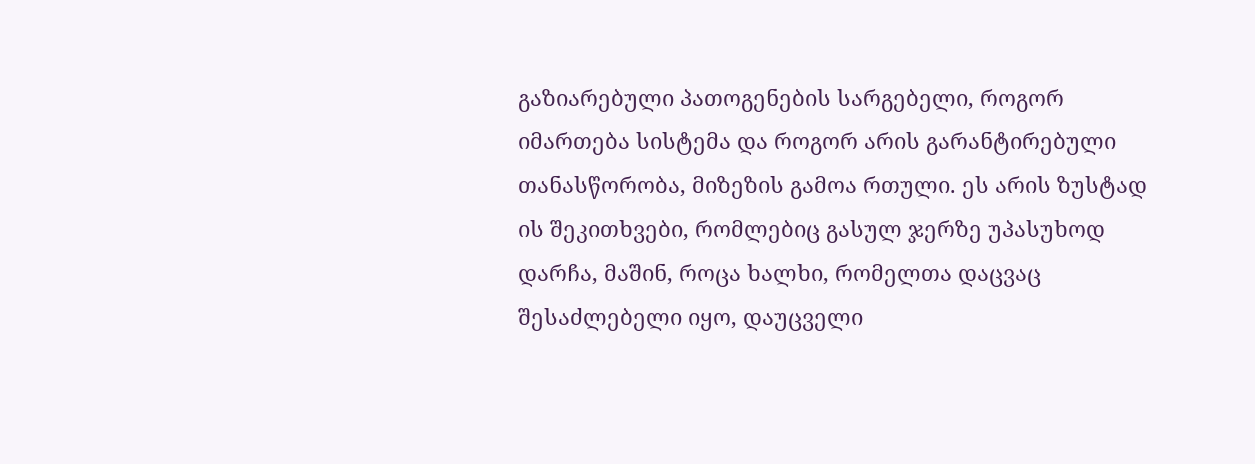გაზიარებული პათოგენების სარგებელი, როგორ იმართება სისტემა და როგორ არის გარანტირებული თანასწორობა, მიზეზის გამოა რთული. ეს არის ზუსტად ის შეკითხვები, რომლებიც გასულ ჯერზე უპასუხოდ დარჩა, მაშინ, როცა ხალხი, რომელთა დაცვაც შესაძლებელი იყო, დაუცველი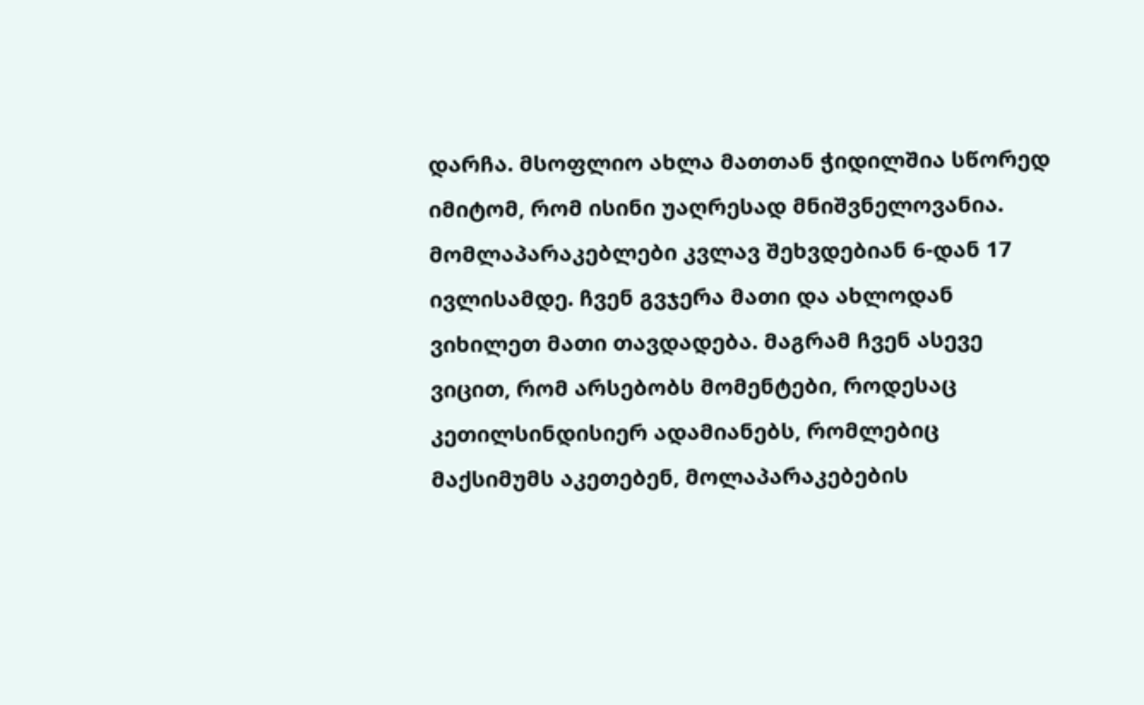დარჩა. მსოფლიო ახლა მათთან ჭიდილშია სწორედ იმიტომ, რომ ისინი უაღრესად მნიშვნელოვანია.
მომლაპარაკებლები კვლავ შეხვდებიან 6-დან 17 ივლისამდე. ჩვენ გვჯერა მათი და ახლოდან ვიხილეთ მათი თავდადება. მაგრამ ჩვენ ასევე ვიცით, რომ არსებობს მომენტები, როდესაც კეთილსინდისიერ ადამიანებს, რომლებიც მაქსიმუმს აკეთებენ, მოლაპარაკებების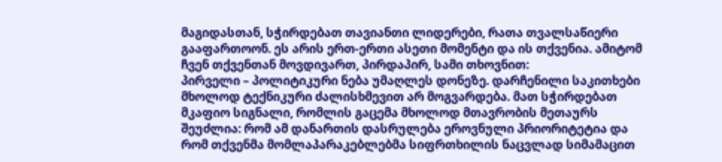მაგიდასთან, სჭირდებათ თავიანთი ლიდერები, რათა თვალსაწიერი გააფართოონ. ეს არის ერთ-ერთი ასეთი მომენტი და ის თქვენია. ამიტომ ჩვენ თქვენთან მოვდივართ, პირდაპირ, სამი თხოვნით:
პირველი – პოლიტიკური ნება უმაღლეს დონეზე. დარჩენილი საკითხები მხოლოდ ტექნიკური ძალისხმევით არ მოგვარდება. მათ სჭირდებათ მკაფიო სიგნალი, რომლის გაცემა მხოლოდ მთავრობის მეთაურს შეუძლია: რომ ამ დანართის დასრულება ეროვნული პრიორიტეტია და რომ თქვენმა მომლაპარაკებლებმა სიფრთხილის ნაცვლად სიმამაცით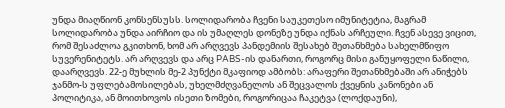უნდა მიაღწიონ კონსენსუსს. სოლიდარობა ჩვენი საუკეთესო იმუნიტეტია, მაგრამ სოლიდარობა უნდა აირჩიო და ის უმაღლეს დონეზე უნდა იქნას არჩეული. ჩვენ ასევე ვიცით, რომ შესაძლოა გკითხონ, ხომ არ არღვევს პანდემიის შესახებ შეთანხმება სახელმწიფო სუვერენიტეტს. არ არღვევს და არც PABS-ის დანართი, როგორც მისი განუყოფელი ნაწილი, დაარღვევს. 22-ე მუხლის მე-2 პუნქტი მკაფიოდ ამბობს: არაფერი შეთანხმებაში არ ანიჭებს ჯანმო-ს უფლებამოსილებას, უხელმძღვანელოს ან შეცვალოს ქვეყნის კანონები ან პოლიტიკა, ან მოითხოვოს ისეთი ზომები, როგორიცაა ჩაკეტვა (ლოქდაუნი),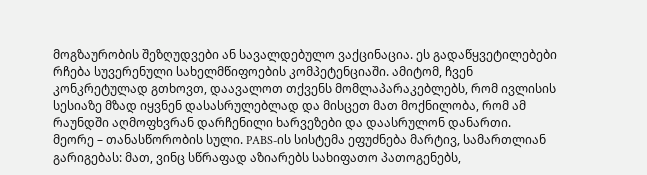მოგზაურობის შეზღუდვები ან სავალდებულო ვაქცინაცია. ეს გადაწყვეტილებები რჩება სუვერენული სახელმწიფოების კომპეტენციაში. ამიტომ, ჩვენ კონკრეტულად გთხოვთ, დაავალოთ თქვენს მომლაპარაკებლებს, რომ ივლისის სესიაზე მზად იყვნენ დასასრულებლად და მისცეთ მათ მოქნილობა, რომ ამ რაუნდში აღმოფხვრან დარჩენილი ხარვეზები და დაასრულონ დანართი.
მეორე – თანასწორობის სული. PABS-ის სისტემა ეფუძნება მარტივ, სამართლიან გარიგებას: მათ, ვინც სწრაფად აზიარებს სახიფათო პათოგენებს,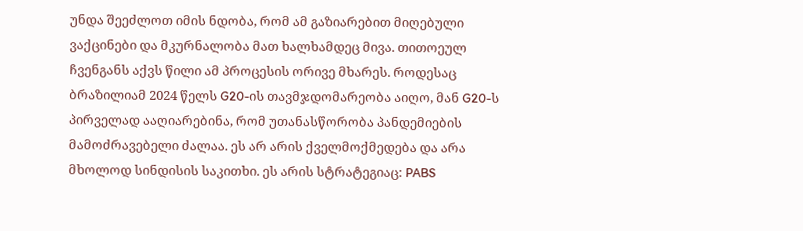უნდა შეეძლოთ იმის ნდობა, რომ ამ გაზიარებით მიღებული ვაქცინები და მკურნალობა მათ ხალხამდეც მივა. თითოეულ ჩვენგანს აქვს წილი ამ პროცესის ორივე მხარეს. როდესაც ბრაზილიამ 2024 წელს G20-ის თავმჯდომარეობა აიღო, მან G20-ს პირველად ააღიარებინა, რომ უთანასწორობა პანდემიების მამოძრავებელი ძალაა. ეს არ არის ქველმოქმედება და არა მხოლოდ სინდისის საკითხი. ეს არის სტრატეგიაც: PABS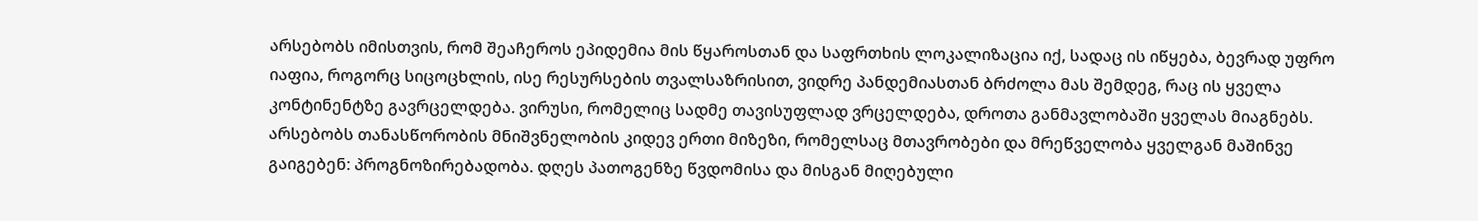არსებობს იმისთვის, რომ შეაჩეროს ეპიდემია მის წყაროსთან და საფრთხის ლოკალიზაცია იქ, სადაც ის იწყება, ბევრად უფრო იაფია, როგორც სიცოცხლის, ისე რესურსების თვალსაზრისით, ვიდრე პანდემიასთან ბრძოლა მას შემდეგ, რაც ის ყველა კონტინენტზე გავრცელდება. ვირუსი, რომელიც სადმე თავისუფლად ვრცელდება, დროთა განმავლობაში ყველას მიაგნებს. არსებობს თანასწორობის მნიშვნელობის კიდევ ერთი მიზეზი, რომელსაც მთავრობები და მრეწველობა ყველგან მაშინვე გაიგებენ: პროგნოზირებადობა. დღეს პათოგენზე წვდომისა და მისგან მიღებული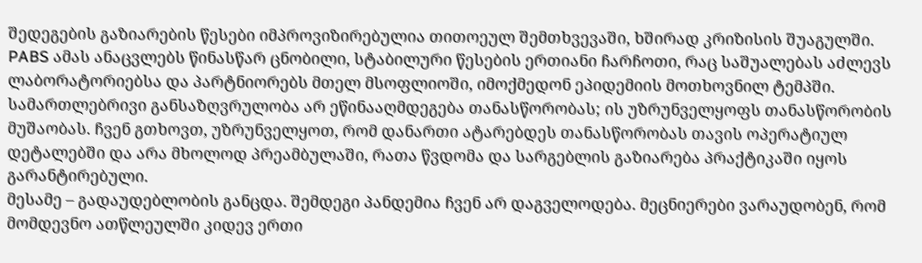შედეგების გაზიარების წესები იმპროვიზირებულია თითოეულ შემთხვევაში, ხშირად კრიზისის შუაგულში. PABS ამას ანაცვლებს წინასწარ ცნობილი, სტაბილური წესების ერთიანი ჩარჩოთი, რაც საშუალებას აძლევს ლაბორატორიებსა და პარტნიორებს მთელ მსოფლიოში, იმოქმედონ ეპიდემიის მოთხოვნილ ტემპში. სამართლებრივი განსაზღვრულობა არ ეწინააღმდეგება თანასწორობას; ის უზრუნველყოფს თანასწორობის მუშაობას. ჩვენ გთხოვთ, უზრუნველყოთ, რომ დანართი ატარებდეს თანასწორობას თავის ოპერატიულ დეტალებში და არა მხოლოდ პრეამბულაში, რათა წვდომა და სარგებლის გაზიარება პრაქტიკაში იყოს გარანტირებული.
მესამე – გადაუდებლობის განცდა. შემდეგი პანდემია ჩვენ არ დაგველოდება. მეცნიერები ვარაუდობენ, რომ მომდევნო ათწლეულში კიდევ ერთი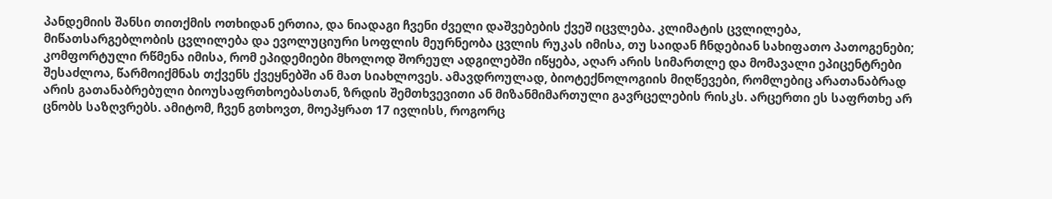პანდემიის შანსი თითქმის ოთხიდან ერთია, და ნიადაგი ჩვენი ძველი დაშვებების ქვეშ იცვლება. კლიმატის ცვლილება, მიწათსარგებლობის ცვლილება და ევოლუციური სოფლის მეურნეობა ცვლის რუკას იმისა, თუ საიდან ჩნდებიან სახიფათო პათოგენები; კომფორტული რწმენა იმისა, რომ ეპიდემიები მხოლოდ შორეულ ადგილებში იწყება, აღარ არის სიმართლე და მომავალი ეპიცენტრები შესაძლოა, წარმოიქმნას თქვენს ქვეყნებში ან მათ სიახლოვეს. ამავდროულად, ბიოტექნოლოგიის მიღწევები, რომლებიც არათანაბრად არის გათანაბრებული ბიოუსაფრთხოებასთან, ზრდის შემთხვევითი ან მიზანმიმართული გავრცელების რისკს. არცერთი ეს საფრთხე არ ცნობს საზღვრებს. ამიტომ, ჩვენ გთხოვთ, მოეპყრათ 17 ივლისს, როგორც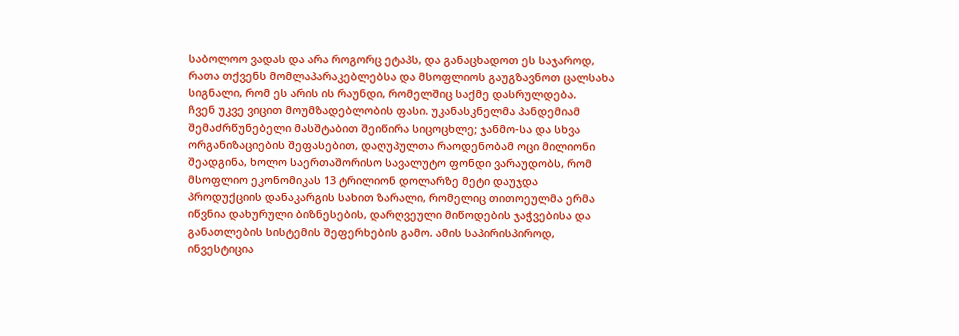საბოლოო ვადას და არა როგორც ეტაპს, და განაცხადოთ ეს საჯაროდ, რათა თქვენს მომლაპარაკებლებსა და მსოფლიოს გაუგზავნოთ ცალსახა სიგნალი, რომ ეს არის ის რაუნდი, რომელშიც საქმე დასრულდება.
ჩვენ უკვე ვიცით მოუმზადებლობის ფასი. უკანასკნელმა პანდემიამ შემაძრწუნებელი მასშტაბით შეიწირა სიცოცხლე; ჯანმო-სა და სხვა ორგანიზაციების შეფასებით, დაღუპულთა რაოდენობამ ოცი მილიონი შეადგინა, ხოლო საერთაშორისო სავალუტო ფონდი ვარაუდობს, რომ მსოფლიო ეკონომიკას 13 ტრილიონ დოლარზე მეტი დაუჯდა პროდუქციის დანაკარგის სახით ზარალი, რომელიც თითოეულმა ერმა იწვნია დახურული ბიზნესების, დარღვეული მიწოდების ჯაჭვებისა და განათლების სისტემის შეფერხების გამო. ამის საპირისპიროდ, ინვესტიცია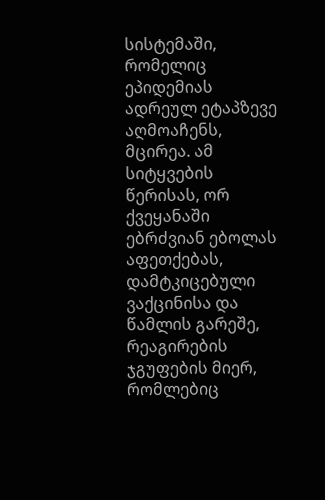სისტემაში, რომელიც ეპიდემიას ადრეულ ეტაპზევე აღმოაჩენს, მცირეა. ამ სიტყვების წერისას, ორ ქვეყანაში ებრძვიან ებოლას აფეთქებას, დამტკიცებული ვაქცინისა და წამლის გარეშე, რეაგირების ჯგუფების მიერ, რომლებიც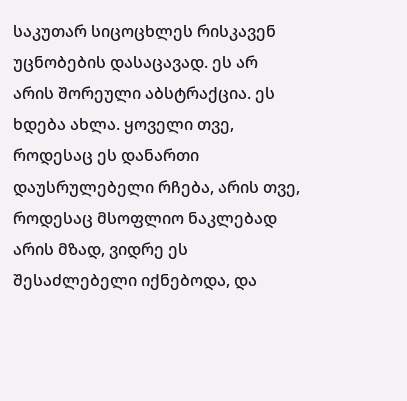საკუთარ სიცოცხლეს რისკავენ უცნობების დასაცავად. ეს არ არის შორეული აბსტრაქცია. ეს ხდება ახლა. ყოველი თვე, როდესაც ეს დანართი დაუსრულებელი რჩება, არის თვე, როდესაც მსოფლიო ნაკლებად არის მზად, ვიდრე ეს შესაძლებელი იქნებოდა, და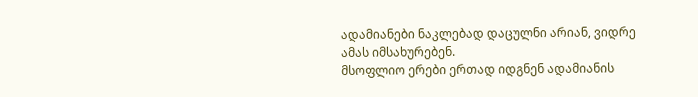ადამიანები ნაკლებად დაცულნი არიან, ვიდრე ამას იმსახურებენ.
მსოფლიო ერები ერთად იდგნენ ადამიანის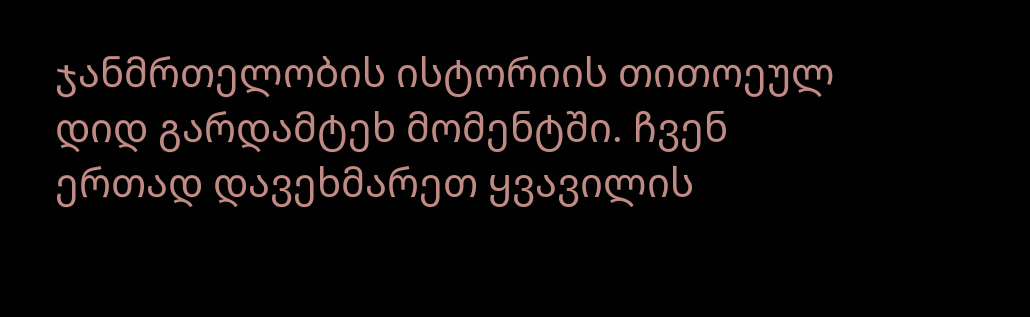ჯანმრთელობის ისტორიის თითოეულ დიდ გარდამტეხ მომენტში. ჩვენ ერთად დავეხმარეთ ყვავილის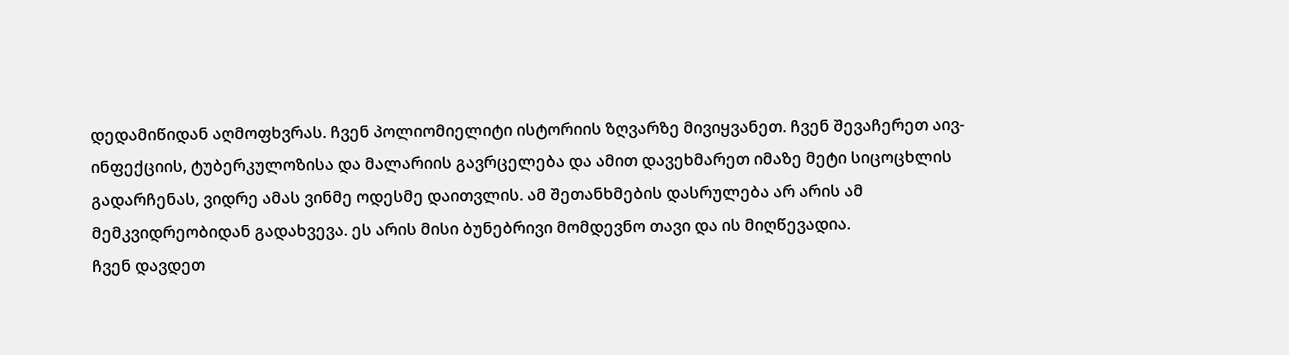დედამიწიდან აღმოფხვრას. ჩვენ პოლიომიელიტი ისტორიის ზღვარზე მივიყვანეთ. ჩვენ შევაჩერეთ აივ-ინფექციის, ტუბერკულოზისა და მალარიის გავრცელება და ამით დავეხმარეთ იმაზე მეტი სიცოცხლის გადარჩენას, ვიდრე ამას ვინმე ოდესმე დაითვლის. ამ შეთანხმების დასრულება არ არის ამ მემკვიდრეობიდან გადახვევა. ეს არის მისი ბუნებრივი მომდევნო თავი და ის მიღწევადია.
ჩვენ დავდეთ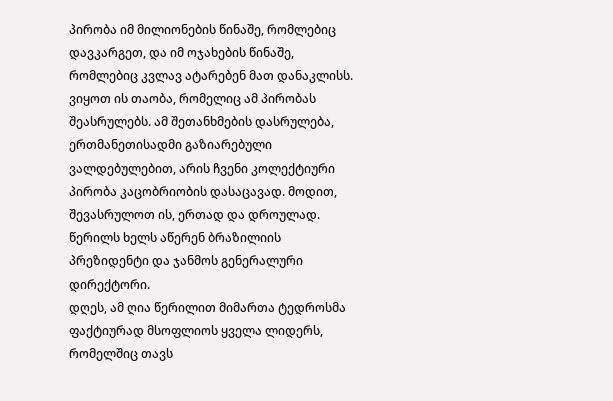პირობა იმ მილიონების წინაშე, რომლებიც დავკარგეთ, და იმ ოჯახების წინაშე, რომლებიც კვლავ ატარებენ მათ დანაკლისს. ვიყოთ ის თაობა, რომელიც ამ პირობას შეასრულებს. ამ შეთანხმების დასრულება, ერთმანეთისადმი გაზიარებული ვალდებულებით, არის ჩვენი კოლექტიური პირობა კაცობრიობის დასაცავად. მოდით, შევასრულოთ ის, ერთად და დროულად.
წერილს ხელს აწერენ ბრაზილიის პრეზიდენტი და ჯანმოს გენერალური დირექტორი.
დღეს, ამ ღია წერილით მიმართა ტედროსმა ფაქტიურად მსოფლიოს ყველა ლიდერს, რომელშიც თავს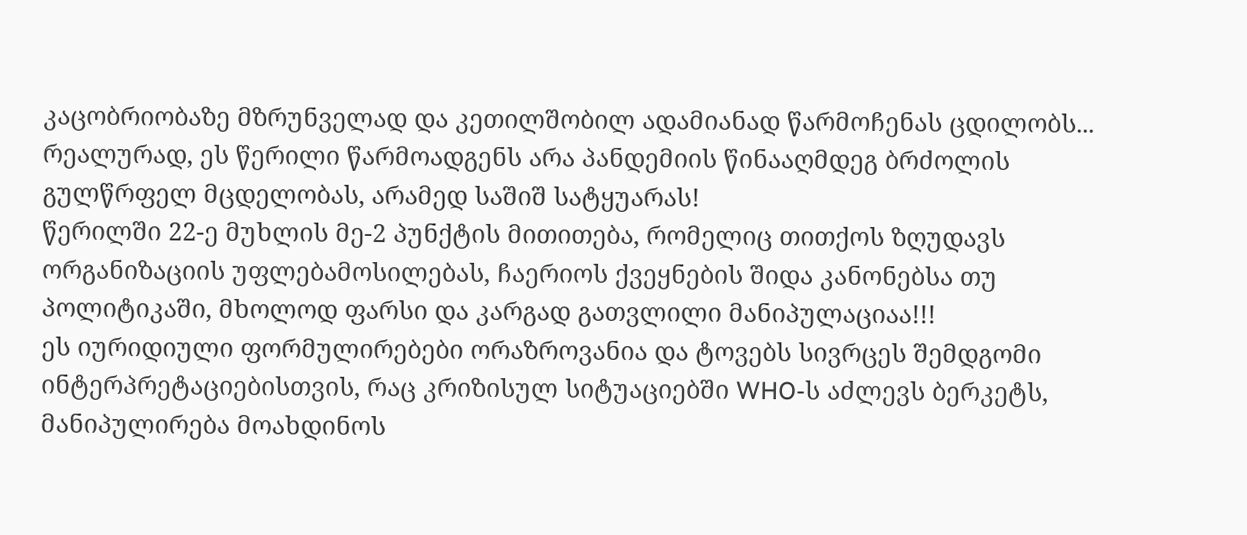კაცობრიობაზე მზრუნველად და კეთილშობილ ადამიანად წარმოჩენას ცდილობს...
რეალურად, ეს წერილი წარმოადგენს არა პანდემიის წინააღმდეგ ბრძოლის გულწრფელ მცდელობას, არამედ საშიშ სატყუარას!
წერილში 22-ე მუხლის მე-2 პუნქტის მითითება, რომელიც თითქოს ზღუდავს ორგანიზაციის უფლებამოსილებას, ჩაერიოს ქვეყნების შიდა კანონებსა თუ პოლიტიკაში, მხოლოდ ფარსი და კარგად გათვლილი მანიპულაციაა!!!
ეს იურიდიული ფორმულირებები ორაზროვანია და ტოვებს სივრცეს შემდგომი ინტერპრეტაციებისთვის, რაც კრიზისულ სიტუაციებში WHO-ს აძლევს ბერკეტს, მანიპულირება მოახდინოს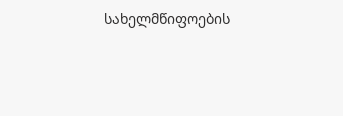სახელმწიფოების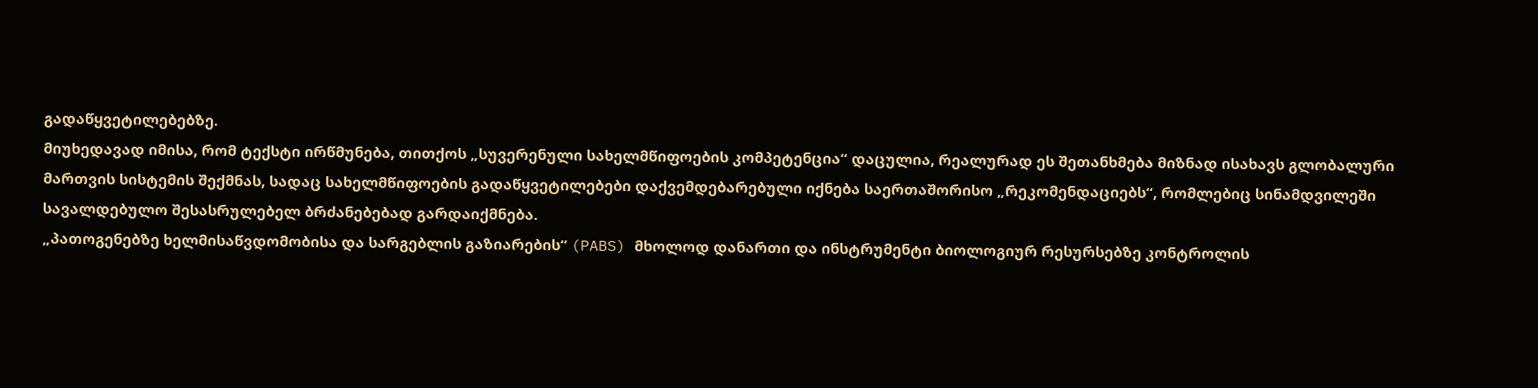გადაწყვეტილებებზე.
მიუხედავად იმისა, რომ ტექსტი ირწმუნება, თითქოს „სუვერენული სახელმწიფოების კომპეტენცია“ დაცულია, რეალურად ეს შეთანხმება მიზნად ისახავს გლობალური მართვის სისტემის შექმნას, სადაც სახელმწიფოების გადაწყვეტილებები დაქვემდებარებული იქნება საერთაშორისო „რეკომენდაციებს“, რომლებიც სინამდვილეში სავალდებულო შესასრულებელ ბრძანებებად გარდაიქმნება.
„პათოგენებზე ხელმისაწვდომობისა და სარგებლის გაზიარების“ (PABS) მხოლოდ დანართი და ინსტრუმენტი ბიოლოგიურ რესურსებზე კონტროლის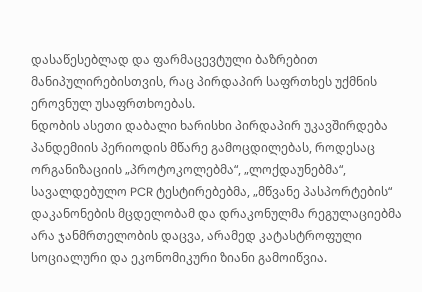დასაწესებლად და ფარმაცევტული ბაზრებით მანიპულირებისთვის, რაც პირდაპირ საფრთხეს უქმნის ეროვნულ უსაფრთხოებას.
ნდობის ასეთი დაბალი ხარისხი პირდაპირ უკავშირდება პანდემიის პერიოდის მწარე გამოცდილებას, როდესაც ორგანიზაციის „პროტოკოლებმა“, „ლოქდაუნებმა“, სავალდებულო PCR ტესტირებებმა, „მწვანე პასპორტების“ დაკანონების მცდელობამ და დრაკონულმა რეგულაციებმა არა ჯანმრთელობის დაცვა, არამედ კატასტროფული სოციალური და ეკონომიკური ზიანი გამოიწვია.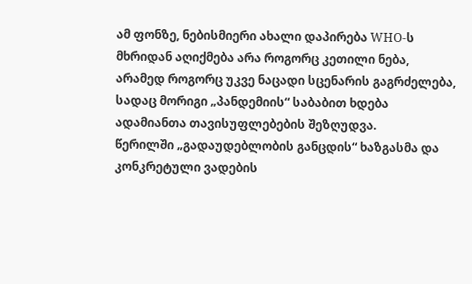ამ ფონზე, ნებისმიერი ახალი დაპირება WHO-ს მხრიდან აღიქმება არა როგორც კეთილი ნება, არამედ როგორც უკვე ნაცადი სცენარის გაგრძელება, სადაც მორიგი „პანდემიის“ საბაბით ხდება ადამიანთა თავისუფლებების შეზღუდვა.
წერილში „გადაუდებლობის განცდის“ ხაზგასმა და კონკრეტული ვადების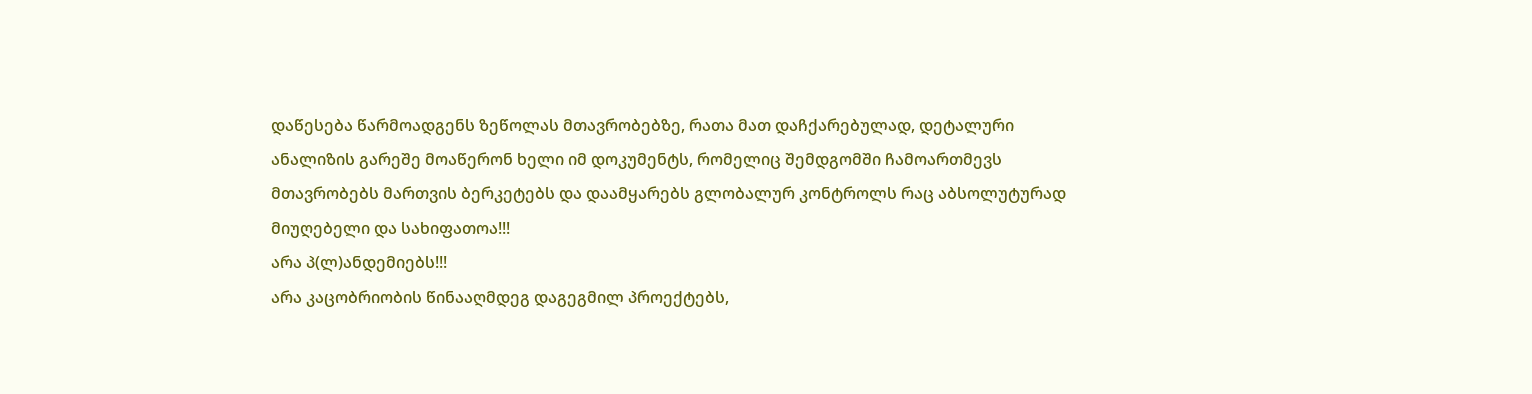დაწესება წარმოადგენს ზეწოლას მთავრობებზე, რათა მათ დაჩქარებულად, დეტალური ანალიზის გარეშე მოაწერონ ხელი იმ დოკუმენტს, რომელიც შემდგომში ჩამოართმევს მთავრობებს მართვის ბერკეტებს და დაამყარებს გლობალურ კონტროლს რაც აბსოლუტურად მიუღებელი და სახიფათოა!!!
არა პ(ლ)ანდემიებს!!!
არა კაცობრიობის წინააღმდეგ დაგეგმილ პროექტებს,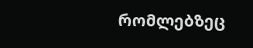რომლებზეც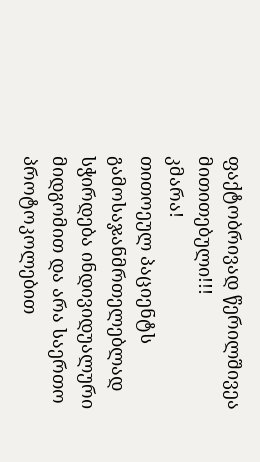ფაქტობრივად წერილშივეა მითითებული!!!
კმარა!
თითოეულ პაციენტს გამოსაჯანმრთელებლად სჭირდება ინდივიდუალური მიდგომით და არა საერთო პროტოკოლებით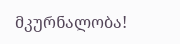მკურნალობა!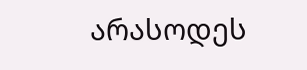არასოდეს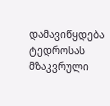დამავიწყდება ტედროსას მზაკვრული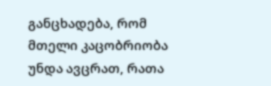განცხადება, რომ მთელი კაცობრიობა უნდა ავცრათ, რათა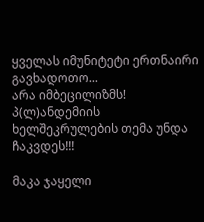ყველას იმუნიტეტი ერთნაირი გავხადოთო...
არა იმბეცილიზმს!
პ(ლ)ანდემიის ხელშეკრულების თემა უნდა ჩაკვდეს!!!

მაკა ჯაყელი